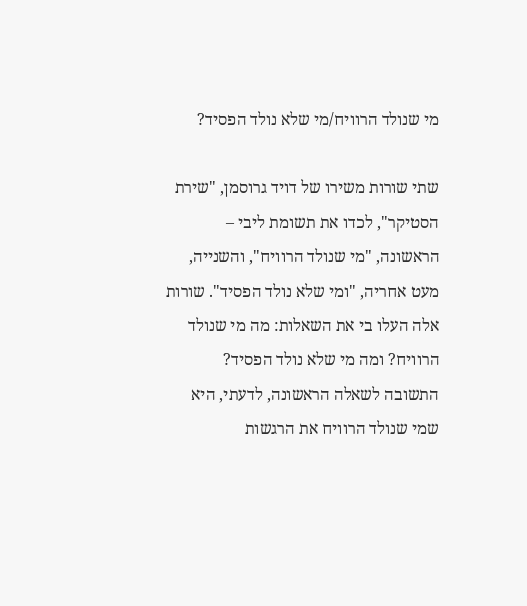מי שנולד הרוויח/מי שלא נולד הפסיד?

שתי שורות משירו של דויד גרוסמן, "שירת הסטיקר", לכדו את תשומת ליבי – הראשונה, "מי שנולד הרוויח", והשנייה, מעט אחריה, "ומי שלא נולד הפסיד". שורות אלה העלו בי את השאלות: מה מי שנולד הרוויח? ומה מי שלא נולד הפסיד? התשובה לשאלה הראשונה, לדעתי, היא שמי שנולד הרוויח את הרגשות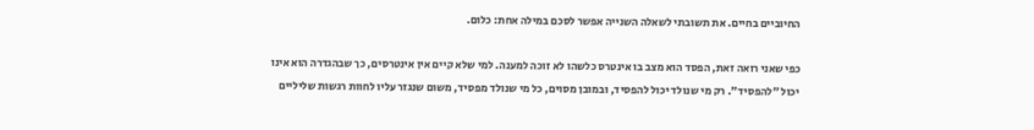החיוביים בחיים. את תשובתי לשאלה השנייה אפשר לסכם במילה אחת: כלום.

כפי שאני רואה זאת, הפסד הוא מצב בו אינטרס כלשהו לא זוכה למענה. למי שלא קיים אין אינטרסים, כך שבהגדרה הוא אינו יכול "להפסיד". רק מי שנולד יכול להפסיד, ובמובן מסוים, כל מי שנולד מפסיד, משום שנגזר עליו לחוות רגשות שליליים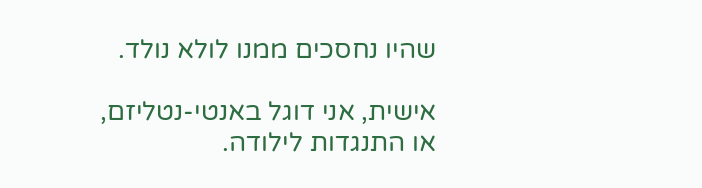שהיו נחסכים ממנו לולא נולד.

אישית, אני דוגל באנטי-נטליזם, או התנגדות לילודה.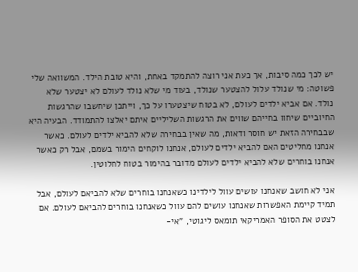יש לכך כמה סיבות, אך כעת אני רוצה להתמקד באחת, והיא טובת הילד. המשוואה שלי פשוטה: מי שנולד עלול להצטער שנולד, בעוד מי שלא נולד לעולם לא יצטער שלא נולד. אם אביא ילדים לעולם, לא בטוח שיצטערו על כך, וייתכן שיחשבו שהרגשות החיוביים שיחוו בחייהם שווים את הרגשות השליליים איתם יאלצו להתמודד. הבעיה היא שבבחירה הזאת יש חוסר ודאות, מה שאין בבחירה שלא להביא ילדים לעולם. כאשר אנחנו מחליטים האם להביא ילדים לעולם, אנחנו לוקחים הימור בשמם, אבל רק כאשר אנחנו בוחרים שלא להביא ילדים לעולם מדובר בהימור בטוח לחלוטין.

אני לא חושב שאנחנו עושים עוול לילדינו כשאנחנו בוחרים שלא להביאם לעולם, אבל תמיד קיימת האפשרות שאנחנו עושים להם עוול כשאנחנו בוחרים להביאם לעולם. אם לצטט את הסופר האמריקאי תומאס ליגוטי, "אי-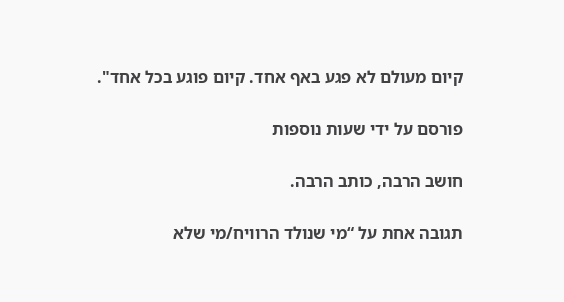קיום מעולם לא פגע באף אחד. קיום פוגע בכל אחד".

פורסם על ידי שעות נוספות

חושב הרבה, כותב הרבה.

תגובה אחת על “מי שנולד הרוויח/מי שלא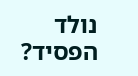נולד הפסיד?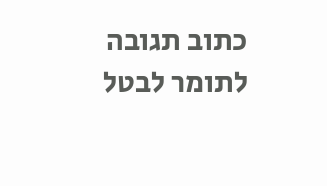כתוב תגובה לתומר לבטל